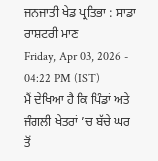ਜਨਜਾਤੀ ਖੇਡ ਪ੍ਰਤਿਭਾ : ਸਾਡਾ ਰਾਸ਼ਟਰੀ ਮਾਣ
Friday, Apr 03, 2026 - 04:22 PM (IST)
ਮੈਂ ਦੇਖਿਆ ਹੈ ਕਿ ਪਿੰਡਾਂ ਅਤੇ ਜੰਗਲੀ ਖੇਤਰਾਂ ’ਚ ਬੱਚੇ ਘਰ ਤੋਂ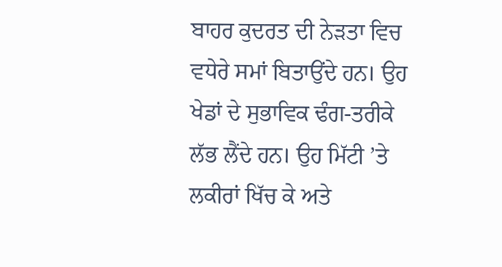ਬਾਹਰ ਕੁਦਰਤ ਦੀ ਨੇੜਤਾ ਵਿਚ ਵਧੇਰੇ ਸਮਾਂ ਬਿਤਾਉਂਦੇ ਹਨ। ਉਹ ਖੇਡਾਂ ਦੇ ਸੁਭਾਵਿਕ ਢੰਗ-ਤਰੀਕੇ ਲੱਭ ਲੈਂਦੇ ਹਨ। ਉਹ ਮਿੱਟੀ ’ਤੇ ਲਕੀਰਾਂ ਖਿੱਚ ਕੇ ਅਤੇ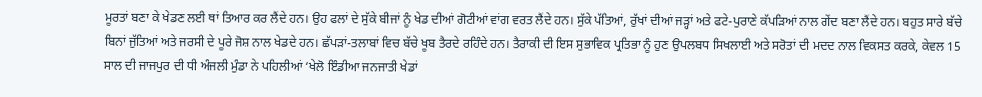ਮੂਰਤਾਂ ਬਣਾ ਕੇ ਖੇਡਣ ਲਈ ਥਾਂ ਤਿਆਰ ਕਰ ਲੈਂਦੇ ਹਨ। ਉਹ ਫਲਾਂ ਦੇ ਸੁੱਕੇ ਬੀਜਾਂ ਨੂੰ ਖੇਡ ਦੀਆਂ ਗੋਟੀਆਂ ਵਾਂਗ ਵਰਤ ਲੈਂਦੇ ਹਨ। ਸੁੱਕੇ ਪੱਤਿਆਂ, ਰੁੱਖਾਂ ਦੀਆਂ ਜੜ੍ਹਾਂ ਅਤੇ ਫਟੇ-ਪੁਰਾਣੇ ਕੱਪੜਿਆਂ ਨਾਲ ਗੇਂਦ ਬਣਾ ਲੈਂਦੇ ਹਨ। ਬਹੁਤ ਸਾਰੇ ਬੱਚੇ ਬਿਨਾਂ ਜੁੱਤਿਆਂ ਅਤੇ ਜਰਸੀ ਦੇ ਪੂਰੇ ਜੋਸ਼ ਨਾਲ ਖੇਡਦੇ ਹਨ। ਛੱਪੜਾਂ-ਤਲਾਬਾਂ ਵਿਚ ਬੱਚੇ ਖੂਬ ਤੈਰਦੇ ਰਹਿੰਦੇ ਹਨ। ਤੈਰਾਕੀ ਦੀ ਇਸ ਸੁਭਾਵਿਕ ਪ੍ਰਤਿਭਾ ਨੂੰ ਹੁਣ ਉਪਲਬਧ ਸਿਖਲਾਈ ਅਤੇ ਸਰੋਤਾਂ ਦੀ ਮਦਦ ਨਾਲ ਵਿਕਸਤ ਕਰਕੇ, ਕੇਵਲ 15 ਸਾਲ ਦੀ ਜਾਜਪੁਰ ਦੀ ਧੀ ਅੰਜਲੀ ਮੁੰਡਾ ਨੇ ਪਹਿਲੀਆਂ ‘ਖੇਲੋ ਇੰਡੀਆ ਜਨਜਾਤੀ ਖੇਡਾਂ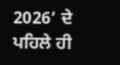2026’ ਦੇ ਪਹਿਲੇ ਹੀ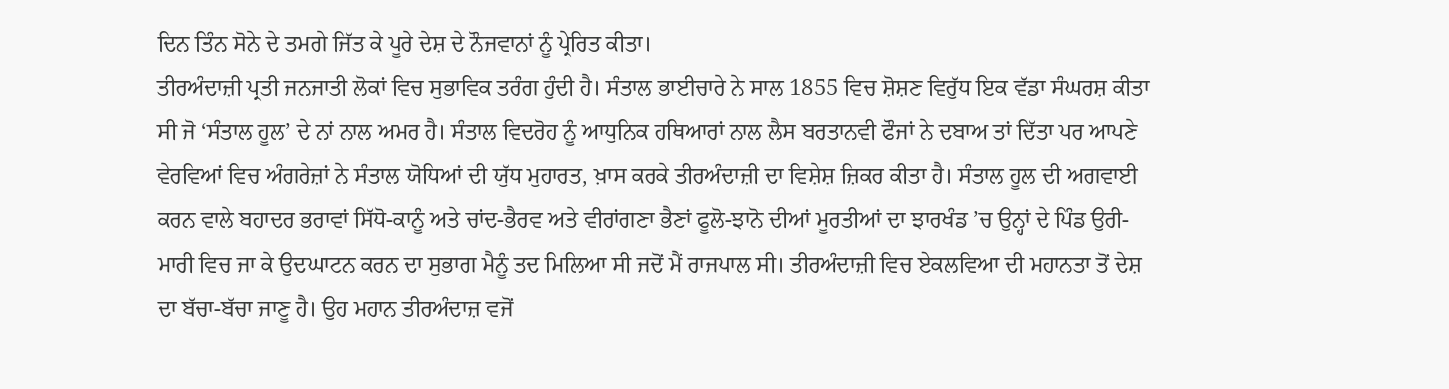ਦਿਨ ਤਿੰਨ ਸੋਨੇ ਦੇ ਤਮਗੇ ਜਿੱਤ ਕੇ ਪੂਰੇ ਦੇਸ਼ ਦੇ ਨੌਜਵਾਨਾਂ ਨੂੰ ਪ੍ਰੇਰਿਤ ਕੀਤਾ।
ਤੀਰਅੰਦਾਜ਼ੀ ਪ੍ਰਤੀ ਜਨਜਾਤੀ ਲੋਕਾਂ ਵਿਚ ਸੁਭਾਵਿਕ ਤਰੰਗ ਹੁੰਦੀ ਹੈ। ਸੰਤਾਲ ਭਾਈਚਾਰੇ ਨੇ ਸਾਲ 1855 ਵਿਚ ਸ਼ੋਸ਼ਣ ਵਿਰੁੱਧ ਇਕ ਵੱਡਾ ਸੰਘਰਸ਼ ਕੀਤਾ ਸੀ ਜੋ ‘ਸੰਤਾਲ ਹੂਲ’ ਦੇ ਨਾਂ ਨਾਲ ਅਮਰ ਹੈ। ਸੰਤਾਲ ਵਿਦਰੋਹ ਨੂੰ ਆਧੁਨਿਕ ਹਥਿਆਰਾਂ ਨਾਲ ਲੈਸ ਬਰਤਾਨਵੀ ਫੌਜਾਂ ਨੇ ਦਬਾਅ ਤਾਂ ਦਿੱਤਾ ਪਰ ਆਪਣੇ ਵੇਰਵਿਆਂ ਵਿਚ ਅੰਗਰੇਜ਼ਾਂ ਨੇ ਸੰਤਾਲ ਯੋਧਿਆਂ ਦੀ ਯੁੱਧ ਮੁਹਾਰਤ, ਖ਼ਾਸ ਕਰਕੇ ਤੀਰਅੰਦਾਜ਼ੀ ਦਾ ਵਿਸ਼ੇਸ਼ ਜ਼ਿਕਰ ਕੀਤਾ ਹੈ। ਸੰਤਾਲ ਹੂਲ ਦੀ ਅਗਵਾਈ ਕਰਨ ਵਾਲੇ ਬਹਾਦਰ ਭਰਾਵਾਂ ਸਿੱਧੋ-ਕਾਨੂੰ ਅਤੇ ਚਾਂਦ-ਭੈਰਵ ਅਤੇ ਵੀਰਾਂਗਣਾ ਭੈਣਾਂ ਫੂਲੋ-ਝਾਨੋ ਦੀਆਂ ਮੂਰਤੀਆਂ ਦਾ ਝਾਰਖੰਡ ’ਚ ਉਨ੍ਹਾਂ ਦੇ ਪਿੰਡ ਉਰੀ-ਮਾਰੀ ਵਿਚ ਜਾ ਕੇ ਉਦਘਾਟਨ ਕਰਨ ਦਾ ਸੁਭਾਗ ਮੈਨੂੰ ਤਦ ਮਿਲਿਆ ਸੀ ਜਦੋਂ ਮੈਂ ਰਾਜਪਾਲ ਸੀ। ਤੀਰਅੰਦਾਜ਼ੀ ਵਿਚ ਏਕਲਵਿਆ ਦੀ ਮਹਾਨਤਾ ਤੋਂ ਦੇਸ਼ ਦਾ ਬੱਚਾ-ਬੱਚਾ ਜਾਣੂ ਹੈ। ਉਹ ਮਹਾਨ ਤੀਰਅੰਦਾਜ਼ ਵਜੋਂ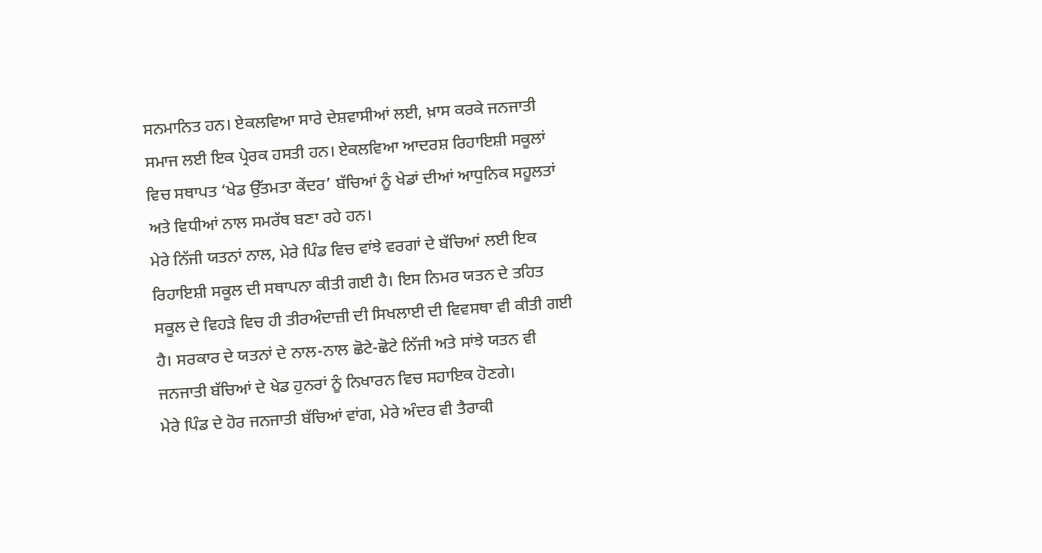ਸਨਮਾਨਿਤ ਹਨ। ਏਕਲਵਿਆ ਸਾਰੇ ਦੇਸ਼ਵਾਸੀਆਂ ਲਈ, ਖ਼ਾਸ ਕਰਕੇ ਜਨਜਾਤੀ ਸਮਾਜ ਲਈ ਇਕ ਪ੍ਰੇਰਕ ਹਸਤੀ ਹਨ। ਏਕਲਵਿਆ ਆਦਰਸ਼ ਰਿਹਾਇਸ਼ੀ ਸਕੂਲਾਂ ਵਿਚ ਸਥਾਪਤ ‘ਖੇਡ ਉੱਤਮਤਾ ਕੇਂਦਰ’ ਬੱਚਿਆਂ ਨੂੰ ਖੇਡਾਂ ਦੀਆਂ ਆਧੁਨਿਕ ਸਹੂਲਤਾਂ ਅਤੇ ਵਿਧੀਆਂ ਨਾਲ ਸਮਰੱਥ ਬਣਾ ਰਹੇ ਹਨ।
ਮੇਰੇ ਨਿੱਜੀ ਯਤਨਾਂ ਨਾਲ, ਮੇਰੇ ਪਿੰਡ ਵਿਚ ਵਾਂਝੇ ਵਰਗਾਂ ਦੇ ਬੱਚਿਆਂ ਲਈ ਇਕ ਰਿਹਾਇਸ਼ੀ ਸਕੂਲ ਦੀ ਸਥਾਪਨਾ ਕੀਤੀ ਗਈ ਹੈ। ਇਸ ਨਿਮਰ ਯਤਨ ਦੇ ਤਹਿਤ ਸਕੂਲ ਦੇ ਵਿਹੜੇ ਵਿਚ ਹੀ ਤੀਰਅੰਦਾਜ਼ੀ ਦੀ ਸਿਖਲਾਈ ਦੀ ਵਿਵਸਥਾ ਵੀ ਕੀਤੀ ਗਈ ਹੈ। ਸਰਕਾਰ ਦੇ ਯਤਨਾਂ ਦੇ ਨਾਲ-ਨਾਲ ਛੋਟੇ-ਛੋਟੇ ਨਿੱਜੀ ਅਤੇ ਸਾਂਝੇ ਯਤਨ ਵੀ ਜਨਜਾਤੀ ਬੱਚਿਆਂ ਦੇ ਖੇਡ ਹੁਨਰਾਂ ਨੂੰ ਨਿਖਾਰਨ ਵਿਚ ਸਹਾਇਕ ਹੋਣਗੇ।
ਮੇਰੇ ਪਿੰਡ ਦੇ ਹੋਰ ਜਨਜਾਤੀ ਬੱਚਿਆਂ ਵਾਂਗ, ਮੇਰੇ ਅੰਦਰ ਵੀ ਤੈਰਾਕੀ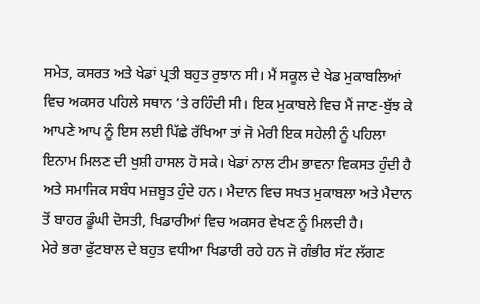ਸਮੇਤ, ਕਸਰਤ ਅਤੇ ਖੇਡਾਂ ਪ੍ਰਤੀ ਬਹੁਤ ਰੁਝਾਨ ਸੀ। ਮੈਂ ਸਕੂਲ ਦੇ ਖੇਡ ਮੁਕਾਬਲਿਆਂ ਵਿਚ ਅਕਸਰ ਪਹਿਲੇ ਸਥਾਨ ’ਤੇ ਰਹਿੰਦੀ ਸੀ। ਇਕ ਮੁਕਾਬਲੇ ਵਿਚ ਮੈਂ ਜਾਣ-ਬੁੱਝ ਕੇ ਆਪਣੇ ਆਪ ਨੂੰ ਇਸ ਲਈ ਪਿੱਛੇ ਰੱਖਿਆ ਤਾਂ ਜੋ ਮੇਰੀ ਇਕ ਸਹੇਲੀ ਨੂੰ ਪਹਿਲਾ ਇਨਾਮ ਮਿਲਣ ਦੀ ਖੁਸ਼ੀ ਹਾਸਲ ਹੋ ਸਕੇ। ਖੇਡਾਂ ਨਾਲ ਟੀਮ ਭਾਵਨਾ ਵਿਕਸਤ ਹੁੰਦੀ ਹੈ ਅਤੇ ਸਮਾਜਿਕ ਸਬੰਧ ਮਜ਼ਬੂਤ ਹੁੰਦੇ ਹਨ। ਮੈਦਾਨ ਵਿਚ ਸਖਤ ਮੁਕਾਬਲਾ ਅਤੇ ਮੈਦਾਨ ਤੋਂ ਬਾਹਰ ਡੂੰਘੀ ਦੋਸਤੀ, ਖਿਡਾਰੀਆਂ ਵਿਚ ਅਕਸਰ ਵੇਖਣ ਨੂੰ ਮਿਲਦੀ ਹੈ।
ਮੇਰੇ ਭਰਾ ਫੁੱਟਬਾਲ ਦੇ ਬਹੁਤ ਵਧੀਆ ਖਿਡਾਰੀ ਰਹੇ ਹਨ ਜੋ ਗੰਭੀਰ ਸੱਟ ਲੱਗਣ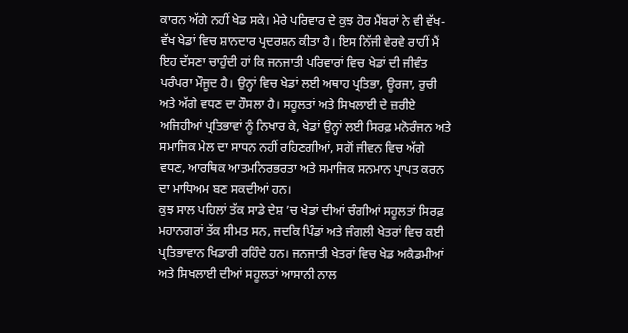ਕਾਰਨ ਅੱਗੇ ਨਹੀਂ ਖੇਡ ਸਕੇ। ਮੇਰੇ ਪਰਿਵਾਰ ਦੇ ਕੁਝ ਹੋਰ ਮੈਂਬਰਾਂ ਨੇ ਵੀ ਵੱਖ-ਵੱਖ ਖੇਡਾਂ ਵਿਚ ਸ਼ਾਨਦਾਰ ਪ੍ਰਦਰਸ਼ਨ ਕੀਤਾ ਹੈ। ਇਸ ਨਿੱਜੀ ਵੇਰਵੇ ਰਾਹੀਂ ਮੈਂ ਇਹ ਦੱਸਣਾ ਚਾਹੁੰਦੀ ਹਾਂ ਕਿ ਜਨਜਾਤੀ ਪਰਿਵਾਰਾਂ ਵਿਚ ਖੇਡਾਂ ਦੀ ਜੀਵੰਤ ਪਰੰਪਰਾ ਮੌਜੂਦ ਹੈ। ਉਨ੍ਹਾਂ ਵਿਚ ਖੇਡਾਂ ਲਈ ਅਥਾਹ ਪ੍ਰਤਿਭਾ, ਊਰਜਾ, ਰੁਚੀ ਅਤੇ ਅੱਗੇ ਵਧਣ ਦਾ ਹੌਸਲਾ ਹੈ। ਸਹੂਲਤਾਂ ਅਤੇ ਸਿਖਲਾਈ ਦੇ ਜ਼ਰੀਏ ਅਜਿਹੀਆਂ ਪ੍ਰਤਿਭਾਵਾਂ ਨੂੰ ਨਿਖਾਰ ਕੇ, ਖੇਡਾਂ ਉਨ੍ਹਾਂ ਲਈ ਸਿਰਫ਼ ਮਨੋਰੰਜਨ ਅਤੇ ਸਮਾਜਿਕ ਮੇਲ ਦਾ ਸਾਧਨ ਨਹੀਂ ਰਹਿਣਗੀਆਂ, ਸਗੋਂ ਜੀਵਨ ਵਿਚ ਅੱਗੇ ਵਧਣ, ਆਰਥਿਕ ਆਤਮਨਿਰਭਰਤਾ ਅਤੇ ਸਮਾਜਿਕ ਸਨਮਾਨ ਪ੍ਰਾਪਤ ਕਰਨ ਦਾ ਮਾਧਿਅਮ ਬਣ ਸਕਦੀਆਂ ਹਨ।
ਕੁਝ ਸਾਲ ਪਹਿਲਾਂ ਤੱਕ ਸਾਡੇ ਦੇਸ਼ ’ਚ ਖੇਡਾਂ ਦੀਆਂ ਚੰਗੀਆਂ ਸਹੂਲਤਾਂ ਸਿਰਫ਼ ਮਹਾਨਗਰਾਂ ਤੱਕ ਸੀਮਤ ਸਨ, ਜਦਕਿ ਪਿੰਡਾਂ ਅਤੇ ਜੰਗਲੀ ਖੇਤਰਾਂ ਵਿਚ ਕਈ ਪ੍ਰਤਿਭਾਵਾਨ ਖਿਡਾਰੀ ਰਹਿੰਦੇ ਹਨ। ਜਨਜਾਤੀ ਖੇਤਰਾਂ ਵਿਚ ਖੇਡ ਅਕੈਡਮੀਆਂ ਅਤੇ ਸਿਖਲਾਈ ਦੀਆਂ ਸਹੂਲਤਾਂ ਆਸਾਨੀ ਨਾਲ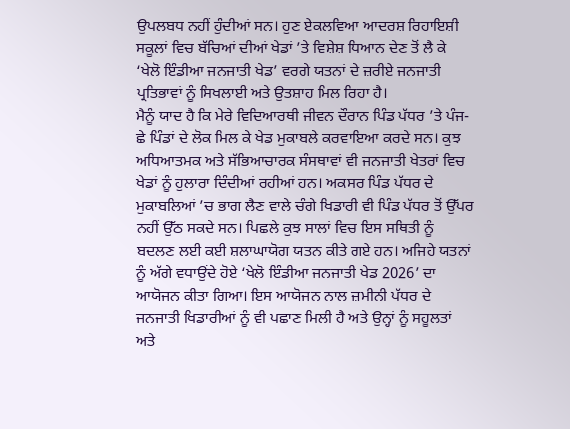ਉਪਲਬਧ ਨਹੀਂ ਹੁੰਦੀਆਂ ਸਨ। ਹੁਣ ਏਕਲਵਿਆ ਆਦਰਸ਼ ਰਿਹਾਇਸ਼ੀ ਸਕੂਲਾਂ ਵਿਚ ਬੱਚਿਆਂ ਦੀਆਂ ਖੇਡਾਂ ’ਤੇ ਵਿਸ਼ੇਸ਼ ਧਿਆਨ ਦੇਣ ਤੋਂ ਲੈ ਕੇ ‘ਖੇਲੋ ਇੰਡੀਆ ਜਨਜਾਤੀ ਖੇਡ’ ਵਰਗੇ ਯਤਨਾਂ ਦੇ ਜ਼ਰੀਏ ਜਨਜਾਤੀ ਪ੍ਰਤਿਭਾਵਾਂ ਨੂੰ ਸਿਖਲਾਈ ਅਤੇ ਉਤਸ਼ਾਹ ਮਿਲ ਰਿਹਾ ਹੈ।
ਮੈਨੂੰ ਯਾਦ ਹੈ ਕਿ ਮੇਰੇ ਵਿਦਿਆਰਥੀ ਜੀਵਨ ਦੌਰਾਨ ਪਿੰਡ ਪੱਧਰ ’ਤੇ ਪੰਜ-ਛੇ ਪਿੰਡਾਂ ਦੇ ਲੋਕ ਮਿਲ ਕੇ ਖੇਡ ਮੁਕਾਬਲੇ ਕਰਵਾਇਆ ਕਰਦੇ ਸਨ। ਕੁਝ ਅਧਿਆਤਮਕ ਅਤੇ ਸੱਭਿਆਚਾਰਕ ਸੰਸਥਾਵਾਂ ਵੀ ਜਨਜਾਤੀ ਖੇਤਰਾਂ ਵਿਚ ਖੇਡਾਂ ਨੂੰ ਹੁਲਾਰਾ ਦਿੰਦੀਆਂ ਰਹੀਆਂ ਹਨ। ਅਕਸਰ ਪਿੰਡ ਪੱਧਰ ਦੇ ਮੁਕਾਬਲਿਆਂ ’ਚ ਭਾਗ ਲੈਣ ਵਾਲੇ ਚੰਗੇ ਖਿਡਾਰੀ ਵੀ ਪਿੰਡ ਪੱਧਰ ਤੋਂ ਉੱਪਰ ਨਹੀਂ ਉੱਠ ਸਕਦੇ ਸਨ। ਪਿਛਲੇ ਕੁਝ ਸਾਲਾਂ ਵਿਚ ਇਸ ਸਥਿਤੀ ਨੂੰ ਬਦਲਣ ਲਈ ਕਈ ਸ਼ਲਾਘਾਯੋਗ ਯਤਨ ਕੀਤੇ ਗਏ ਹਨ। ਅਜਿਹੇ ਯਤਨਾਂ ਨੂੰ ਅੱਗੇ ਵਧਾਉਂਦੇ ਹੋਏ ‘ਖੇਲੋ ਇੰਡੀਆ ਜਨਜਾਤੀ ਖੇਡ 2026’ ਦਾ ਆਯੋਜਨ ਕੀਤਾ ਗਿਆ। ਇਸ ਆਯੋਜਨ ਨਾਲ ਜ਼ਮੀਨੀ ਪੱਧਰ ਦੇ ਜਨਜਾਤੀ ਖਿਡਾਰੀਆਂ ਨੂੰ ਵੀ ਪਛਾਣ ਮਿਲੀ ਹੈ ਅਤੇ ਉਨ੍ਹਾਂ ਨੂੰ ਸਹੂਲਤਾਂ ਅਤੇ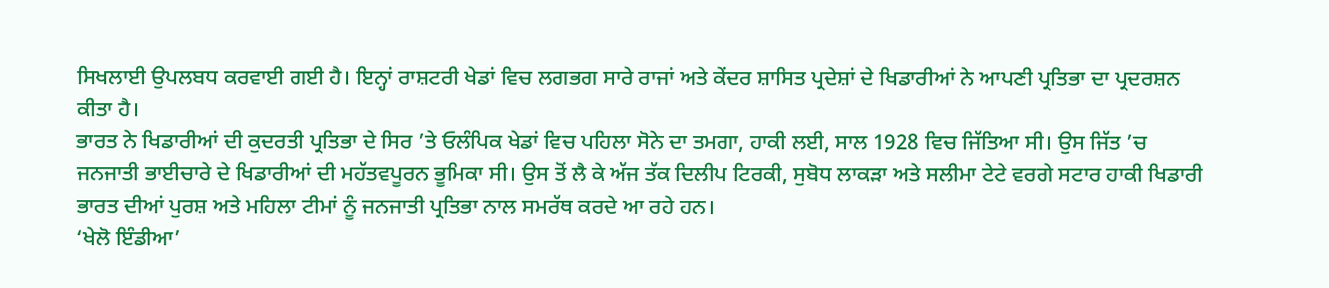ਸਿਖਲਾਈ ਉਪਲਬਧ ਕਰਵਾਈ ਗਈ ਹੈ। ਇਨ੍ਹਾਂ ਰਾਸ਼ਟਰੀ ਖੇਡਾਂ ਵਿਚ ਲਗਭਗ ਸਾਰੇ ਰਾਜਾਂ ਅਤੇ ਕੇਂਦਰ ਸ਼ਾਸਿਤ ਪ੍ਰਦੇਸ਼ਾਂ ਦੇ ਖਿਡਾਰੀਆਂ ਨੇ ਆਪਣੀ ਪ੍ਰਤਿਭਾ ਦਾ ਪ੍ਰਦਰਸ਼ਨ ਕੀਤਾ ਹੈ।
ਭਾਰਤ ਨੇ ਖਿਡਾਰੀਆਂ ਦੀ ਕੁਦਰਤੀ ਪ੍ਰਤਿਭਾ ਦੇ ਸਿਰ ’ਤੇ ਓਲੰਪਿਕ ਖੇਡਾਂ ਵਿਚ ਪਹਿਲਾ ਸੋਨੇ ਦਾ ਤਮਗਾ, ਹਾਕੀ ਲਈ, ਸਾਲ 1928 ਵਿਚ ਜਿੱਤਿਆ ਸੀ। ਉਸ ਜਿੱਤ ’ਚ ਜਨਜਾਤੀ ਭਾਈਚਾਰੇ ਦੇ ਖਿਡਾਰੀਆਂ ਦੀ ਮਹੱਤਵਪੂਰਨ ਭੂਮਿਕਾ ਸੀ। ਉਸ ਤੋਂ ਲੈ ਕੇ ਅੱਜ ਤੱਕ ਦਿਲੀਪ ਟਿਰਕੀ, ਸੁਬੋਧ ਲਾਕੜਾ ਅਤੇ ਸਲੀਮਾ ਟੇਟੇ ਵਰਗੇ ਸਟਾਰ ਹਾਕੀ ਖਿਡਾਰੀ ਭਾਰਤ ਦੀਆਂ ਪੁਰਸ਼ ਅਤੇ ਮਹਿਲਾ ਟੀਮਾਂ ਨੂੰ ਜਨਜਾਤੀ ਪ੍ਰਤਿਭਾ ਨਾਲ ਸਮਰੱਥ ਕਰਦੇ ਆ ਰਹੇ ਹਨ।
‘ਖੇਲੋ ਇੰਡੀਆ’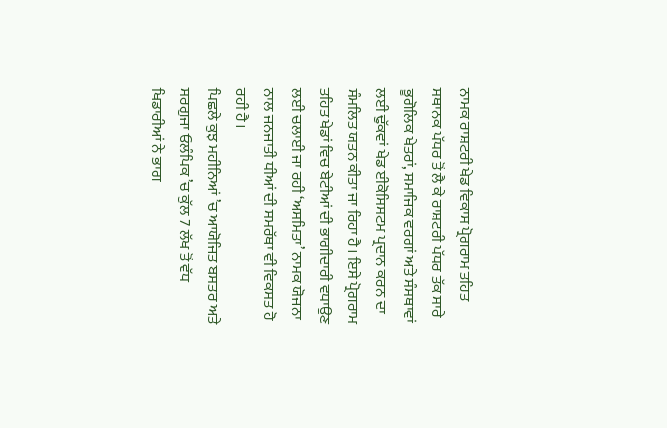ਨਾਮਕ ਰਾਸ਼ਟਰੀ ਖੇਡ ਵਿਕਾਸ ਪ੍ਰੋਗਰਾਮ ਤਹਿਤ ਸਥਾਨਕ ਪੱਧਰ ਤੋਂ ਲੈ ਕੇ ਰਾਸ਼ਟਰੀ ਪੱਧਰ ਤੱਕ ਸਾਰੇ ਭੂਗੋਲਿਕ ਖੇਤਰਾਂ, ਸਮਾਜਿਕ ਵਰਗਾਂ ਅਤੇ ਸੰਸਥਾਵਾਂ ਲਈ ਢੁੱਕਵਾਂ ਖੇਡ ਈਕੋਸਿਸਟਮ ਪ੍ਰਦਾਨ ਕਰਨ ਦਾ ਸੰਮਲਿਤ ਯਤਨ ਕੀਤਾ ਜਾ ਰਿਹਾ ਹੈ। ਇਸੇ ਪ੍ਰੋਗਰਾਮ ਤਹਿਤ ਖੇਡਾਂ ਵਿਚ ਬੇਟੀਆਂ ਦੀ ਭਾਗੀਦਾਰੀ ਵਧਾਉਣ ਲਈ ਚਲਾਈ ਜਾ ਰਹੀ ‘ਅਸਮਿਤਾ’ ਨਾਮਕ ਯੋਜਨਾ ਨਾਲ ਜਨਜਾਤੀ ਧੀਆਂ ਦੀ ਸਮਰੱਥਾ ਵੀ ਵਿਕਸਤ ਹੋ ਰਹੀ ਹੈ।
ਪਿਛਲੇ ਕੁਝ ਮਹੀਨਿਆਂ ’ਚ ਆਯੋਜਿਤ ਬਸਤਰ ਅਤੇ ਸਰਗੁਜਾ ਓਲੰਪਿਕ ’ਚ ਕੁੱਲ 7 ਲੱਖ ਤੋਂ ਵੱਧ ਖਿਡਾਰੀਆਂ ਨੇ ਭਾਗ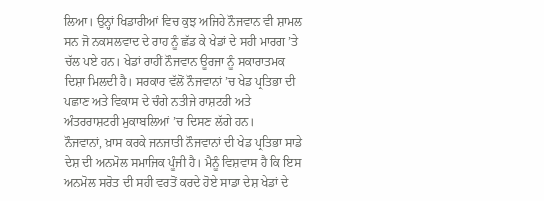ਲਿਆ। ਉਨ੍ਹਾਂ ਖਿਡਾਰੀਆਂ ਵਿਚ ਕੁਝ ਅਜਿਹੇ ਨੌਜਵਾਨ ਵੀ ਸ਼ਾਮਲ ਸਨ ਜੋ ਨਕਸਲਵਾਦ ਦੇ ਰਾਹ ਨੂੰ ਛੱਡ ਕੇ ਖੇਡਾਂ ਦੇ ਸਹੀ ਮਾਰਗ ’ਤੇ ਚੱਲ ਪਏ ਹਨ। ਖੇਡਾਂ ਰਾਹੀਂ ਨੌਜਵਾਨ ਊਰਜਾ ਨੂੰ ਸਕਾਰਾਤਮਕ ਦਿਸ਼ਾ ਮਿਲਦੀ ਹੈ। ਸਰਕਾਰ ਵੱਲੋਂ ਨੌਜਵਾਨਾਂ ’ਚ ਖੇਡ ਪ੍ਰਤਿਭਾ ਦੀ ਪਛਾਣ ਅਤੇ ਵਿਕਾਸ ਦੇ ਚੰਗੇ ਨਤੀਜੇ ਰਾਸ਼ਟਰੀ ਅਤੇ ਅੰਤਰਰਾਸ਼ਟਰੀ ਮੁਕਾਬਲਿਆਂ ’ਚ ਦਿਸਣ ਲੱਗੇ ਹਨ।
ਨੌਜਵਾਨਾਂ, ਖ਼ਾਸ ਕਰਕੇ ਜਨਜਾਤੀ ਨੌਜਵਾਨਾਂ ਦੀ ਖੇਡ ਪ੍ਰਤਿਭਾ ਸਾਡੇ ਦੇਸ਼ ਦੀ ਅਨਮੋਲ ਸਮਾਜਿਕ ਪੂੰਜੀ ਹੈ। ਮੈਨੂੰ ਵਿਸ਼ਵਾਸ ਹੈ ਕਿ ਇਸ ਅਨਮੋਲ ਸਰੋਤ ਦੀ ਸਹੀ ਵਰਤੋਂ ਕਰਦੇ ਹੋਏ ਸਾਡਾ ਦੇਸ਼ ਖੇਡਾਂ ਦੇ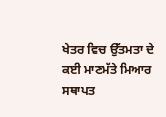ਖੇਤਰ ਵਿਚ ਉੱਤਮਤਾ ਦੇ ਕਈ ਮਾਣਮੱਤੇ ਮਿਆਰ ਸਥਾਪਤ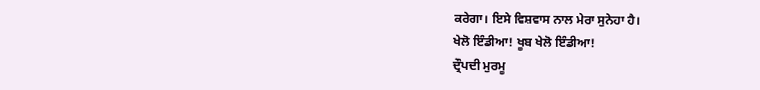ਕਰੇਗਾ। ਇਸੇ ਵਿਸ਼ਵਾਸ ਨਾਲ ਮੇਰਾ ਸੁਨੇਹਾ ਹੈ।
ਖੇਲੋ ਇੰਡੀਆ! ਖੂਬ ਖੇਲੋ ਇੰਡੀਆ!
ਦ੍ਰੌਪਦੀ ਮੁਰਮੂ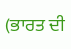(ਭਾਰਤ ਦੀ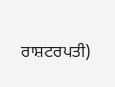ਰਾਸ਼ਟਰਪਤੀ)